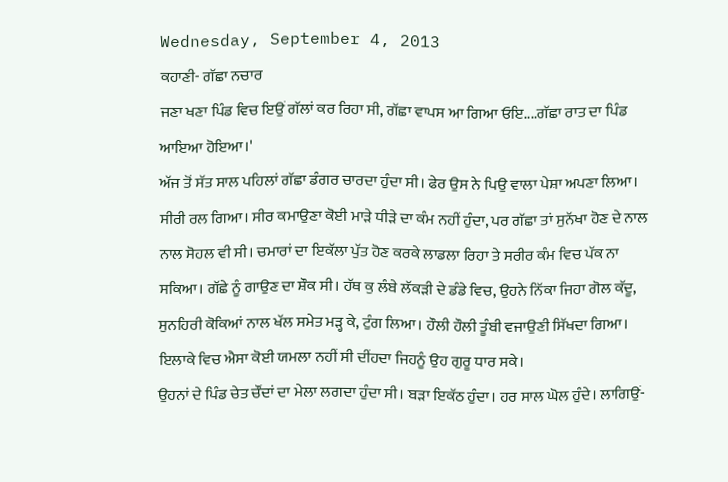Wednesday, September 4, 2013
ਕਹਾਣੀ- ਗੱਛਾ ਨਚਾਰ
ਜਣਾ ਖਣਾ ਪਿੰਡ ਵਿਚ ਇਉਂ ਗੱਲਾਂ ਕਰ ਰਿਹਾ ਸੀ, ਗੱਛਾ ਵਾਪਸ ਆ ਗਿਆ ਓਇ....ਗੱਛਾ ਰਾਤ ਦਾ ਪਿੰਡ ਆਇਆ ਹੋਇਆ।'
ਅੱਜ ਤੋਂ ਸੱਤ ਸਾਲ ਪਹਿਲਾਂ ਗੱਛਾ ਡੰਗਰ ਚਾਰਦਾ ਹੁੰਦਾ ਸੀ। ਫੇਰ ਉਸ ਨੇ ਪਿਉ ਵਾਲਾ ਪੇਸ਼ਾ ਅਪਣਾ ਲਿਆ। ਸੀਰੀ ਰਲ ਗਿਆ। ਸੀਰ ਕਮਾਉਣਾ ਕੋਈ ਮਾੜੇ ਧੀੜੇ ਦਾ ਕੰਮ ਨਹੀਂ ਹੁੰਦਾ, ਪਰ ਗੱਛਾ ਤਾਂ ਸੁਨੱਖਾ ਹੋਣ ਦੇ ਨਾਲ ਨਾਲ ਸੋਹਲ ਵੀ ਸੀ। ਚਮਾਰਾਂ ਦਾ ਇਕੱਲਾ ਪੁੱਤ ਹੋਣ ਕਰਕੇ ਲਾਡਲਾ ਰਿਹਾ ਤੇ ਸਰੀਰ ਕੰਮ ਵਿਚ ਪੱਕ ਨਾ ਸਕਿਆ। ਗੱਛੇ ਨੂੰ ਗਾਉਣ ਦਾ ਸ਼ੌਕ ਸੀ। ਹੱਥ ਕੁ ਲੰਬੇ ਲੱਕੜੀ ਦੇ ਡੰਡੇ ਵਿਚ, ਉਹਨੇ ਨਿੱਕਾ ਜਿਹਾ ਗੋਲ ਕੱਦੂ, ਸੁਨਹਿਰੀ ਕੋਕਿਆਂ ਨਾਲ ਖੱਲ ਸਮੇਤ ਮੜ੍ਹ ਕੇ, ਟੁੰਗ ਲਿਆ। ਹੌਲੀ ਹੌਲੀ ਤੂੰਬੀ ਵਜਾਉਣੀ ਸਿੱਖਦਾ ਗਿਆ। ਇਲਾਕੇ ਵਿਚ ਐਸਾ ਕੋਈ ਯਮਲਾ ਨਹੀਂ ਸੀ ਦੀਂਹਦਾ ਜਿਹਨੂੰ ਉਹ ਗੁਰੂ ਧਾਰ ਸਕੇ।
ਉਹਨਾਂ ਦੇ ਪਿੰਡ ਚੇਤ ਚੌਂਦਾਂ ਦਾ ਮੇਲਾ ਲਗਦਾ ਹੁੰਦਾ ਸੀ। ਬੜਾ ਇਕੱਠ ਹੁੰਦਾ। ਹਰ ਸਾਲ ਘੋਲ ਹੁੰਦੇ। ਲਾਗਿਉਂ-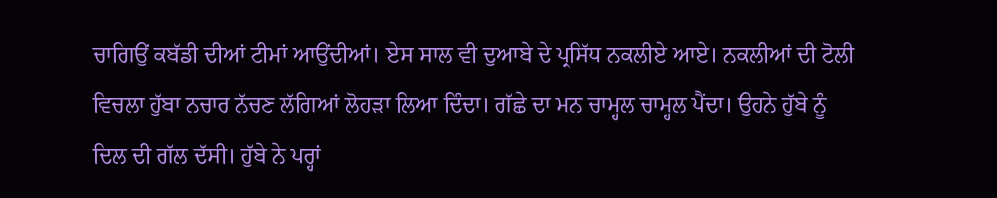ਚਾਗਿਉਂ ਕਬੱਡੀ ਦੀਆਂ ਟੀਮਾਂ ਆਉਂਦੀਆਂ। ਏਸ ਸਾਲ ਵੀ ਦੁਆਬੇ ਦੇ ਪ੍ਰਸਿੱਧ ਨਕਲੀਏ ਆਏ। ਨਕਲੀਆਂ ਦੀ ਟੋਲੀ ਵਿਚਲਾ ਹੁੱਬਾ ਨਚਾਰ ਨੱਚਣ ਲੱਗਿਆਂ ਲੋਹੜਾ ਲਿਆ ਦਿੰਦਾ। ਗੱਛੇ ਦਾ ਮਨ ਚਾਮ੍ਹਲ ਚਾਮ੍ਹਲ ਪੈਂਦਾ। ਉਹਨੇ ਹੁੱਬੇ ਨੂੰ ਦਿਲ ਦੀ ਗੱਲ ਦੱਸੀ। ਹੁੱਬੇ ਨੇ ਪਰ੍ਹਾਂ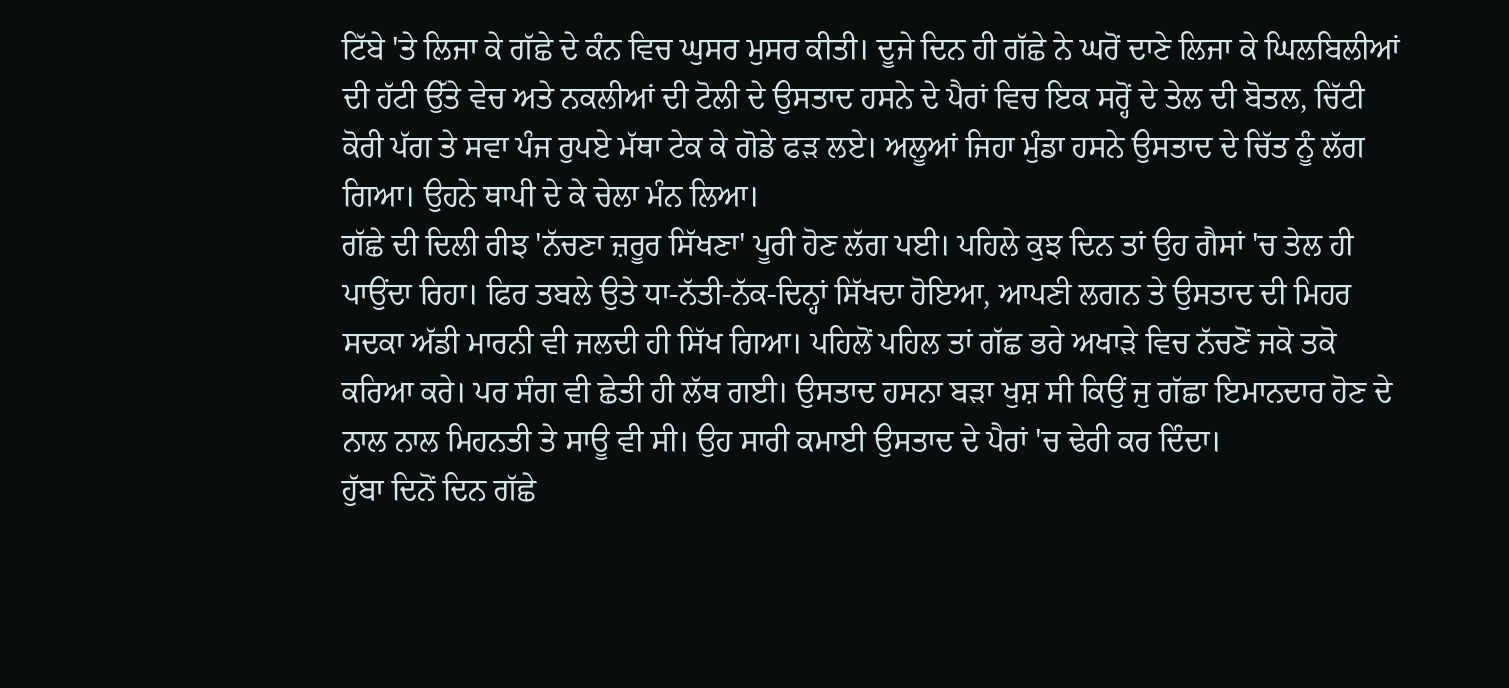ਟਿੱਬੇ 'ਤੇ ਲਿਜਾ ਕੇ ਗੱਛੇ ਦੇ ਕੰਨ ਵਿਚ ਘੁਸਰ ਮੁਸਰ ਕੀਤੀ। ਦੂਜੇ ਦਿਨ ਹੀ ਗੱਛੇ ਨੇ ਘਰੋਂ ਦਾਣੇ ਲਿਜਾ ਕੇ ਘਿਲਬਿਲੀਆਂ ਦੀ ਹੱਟੀ ਉੱਤੇ ਵੇਚ ਅਤੇ ਨਕਲੀਆਂ ਦੀ ਟੋਲੀ ਦੇ ਉਸਤਾਦ ਹਸਨੇ ਦੇ ਪੈਰਾਂ ਵਿਚ ਇਕ ਸਰ੍ਹੋਂ ਦੇ ਤੇਲ ਦੀ ਬੋਤਲ, ਚਿੱਟੀ ਕੋਰੀ ਪੱਗ ਤੇ ਸਵਾ ਪੰਜ ਰੁਪਏ ਮੱਥਾ ਟੇਕ ਕੇ ਗੋਡੇ ਫੜ ਲਏ। ਅਲੂਆਂ ਜਿਹਾ ਮੁੰਡਾ ਹਸਨੇ ਉਸਤਾਦ ਦੇ ਚਿੱਤ ਨੂੰ ਲੱਗ ਗਿਆ। ਉਹਨੇ ਥਾਪੀ ਦੇ ਕੇ ਚੇਲਾ ਮੰਨ ਲਿਆ।
ਗੱਛੇ ਦੀ ਦਿਲੀ ਰੀਝ 'ਨੱਚਣਾ ਜ਼ਰੂਰ ਸਿੱਖਣਾ' ਪੂਰੀ ਹੋਣ ਲੱਗ ਪਈ। ਪਹਿਲੇ ਕੁਝ ਦਿਨ ਤਾਂ ਉਹ ਗੈਸਾਂ 'ਚ ਤੇਲ ਹੀ ਪਾਉਂਦਾ ਰਿਹਾ। ਫਿਰ ਤਬਲੇ ਉਤੇ ਧਾ-ਨੱਤੀ-ਨੱਕ-ਦਿਨ੍ਹਾਂ ਸਿੱਖਦਾ ਹੋਇਆ, ਆਪਣੀ ਲਗਨ ਤੇ ਉਸਤਾਦ ਦੀ ਮਿਹਰ ਸਦਕਾ ਅੱਡੀ ਮਾਰਨੀ ਵੀ ਜਲਦੀ ਹੀ ਸਿੱਖ ਗਿਆ। ਪਹਿਲੋਂ ਪਹਿਲ ਤਾਂ ਗੱਛ ਭਰੇ ਅਖਾੜੇ ਵਿਚ ਨੱਚਣੋਂ ਜਕੋ ਤਕੋ ਕਰਿਆ ਕਰੇ। ਪਰ ਸੰਗ ਵੀ ਛੇਤੀ ਹੀ ਲੱਥ ਗਈ। ਉਸਤਾਦ ਹਸਨਾ ਬੜਾ ਖੁਸ਼ ਸੀ ਕਿਉਂ ਜੁ ਗੱਛਾ ਇਮਾਨਦਾਰ ਹੋਣ ਦੇ ਨਾਲ ਨਾਲ ਮਿਹਨਤੀ ਤੇ ਸਾਊ ਵੀ ਸੀ। ਉਹ ਸਾਰੀ ਕਮਾਈ ਉਸਤਾਦ ਦੇ ਪੈਰਾਂ 'ਚ ਢੇਰੀ ਕਰ ਦਿੰਦਾ।
ਹੁੱਬਾ ਦਿਨੋਂ ਦਿਨ ਗੱਛੇ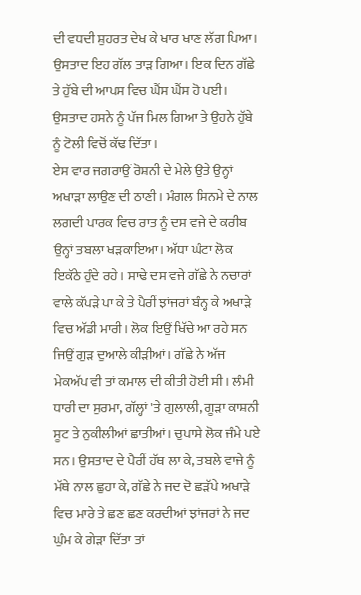ਦੀ ਵਧਦੀ ਸ਼ੁਹਰਤ ਦੇਖ ਕੇ ਖਾਰ ਖਾਣ ਲੱਗ ਪਿਆ। ਉਸਤਾਦ ਇਹ ਗੱਲ ਤਾੜ ਗਿਆ। ਇਕ ਦਿਨ ਗੱਛੇ ਤੇ ਹੁੱਬੇ ਦੀ ਆਪਸ ਵਿਚ ਘੈਂਸ ਘੈਂਸ ਹੋ ਪਈ। ਉਸਤਾਦ ਹਸਨੇ ਨੂੰ ਪੱਜ ਮਿਲ ਗਿਆ ਤੇ ਉਹਨੇ ਹੁੱਬੇ ਨੂੰ ਟੋਲੀ ਵਿਚੋਂ ਕੱਢ ਦਿੱਤਾ।
ਏਸ ਵਾਰ ਜਗਰਾਉਂ ਰੋਸ਼ਨੀ ਦੇ ਮੇਲੇ ਉਤੇ ਉਨ੍ਹਾਂ ਅਖਾੜਾ ਲਾਉਣ ਦੀ ਠਾਣੀ। ਮੰਗਲ ਸਿਨਮੇ ਦੇ ਨਾਲ ਲਗਦੀ ਪਾਰਕ ਵਿਚ ਰਾਤ ਨੂੰ ਦਸ ਵਜੇ ਦੇ ਕਰੀਬ ਉਨ੍ਹਾਂ ਤਬਲਾ ਖੜਕਾਇਆ। ਅੱਧਾ ਘੰਟਾ ਲੋਕ ਇਕੱਠੇ ਹੁੰਦੇ ਰਹੇ। ਸਾਢੇ ਦਸ ਵਜੇ ਗੱਛੇ ਨੇ ਨਚਾਰਾਂ ਵਾਲੇ ਕੱਪੜੇ ਪਾ ਕੇ ਤੇ ਪੈਰੀਂ ਝਾਂਜਰਾਂ ਬੰਨ੍ਹ ਕੇ ਅਖਾੜੇ ਵਿਚ ਅੱਡੀ ਮਾਰੀ। ਲੋਕ ਇਉਂ ਖਿੱਚੇ ਆ ਰਹੇ ਸਨ ਜਿਉਂ ਗੁੜ ਦੁਆਲੇ ਕੀੜੀਆਂ। ਗੱਛੇ ਨੇ ਅੱਜ ਮੇਕਅੱਪ ਵੀ ਤਾਂ ਕਮਾਲ ਦੀ ਕੀਤੀ ਹੋਈ ਸੀ। ਲੰਮੀ ਧਾਰੀ ਦਾ ਸੁਰਮਾ, ਗੱਲ੍ਹਾਂ 'ਤੇ ਗੁਲਾਲੀ, ਗੂੜਾ ਕਾਸ਼ਨੀ ਸੂਟ ਤੇ ਨੁਕੀਲੀਆਂ ਛਾਤੀਆਂ। ਚੁਪਾਸੇ ਲੋਕ ਜੰਮੇ ਪਏ ਸਨ। ਉਸਤਾਦ ਦੇ ਪੈਰੀਂ ਹੱਥ ਲਾ ਕੇ, ਤਬਲੇ ਵਾਜੇ ਨੂੰ ਮੱਥੇ ਨਾਲ ਛੁਹਾ ਕੇ, ਗੱਛੇ ਨੇ ਜਦ ਦੋ ਛੜੱਪੇ ਅਖਾੜੇ ਵਿਚ ਮਾਰੇ ਤੇ ਛਣ ਛਣ ਕਰਦੀਆਂ ਝਾਂਜਰਾਂ ਨੇ ਜਦ ਘੁੰਮ ਕੇ ਗੇੜਾ ਦਿੱਤਾ ਤਾਂ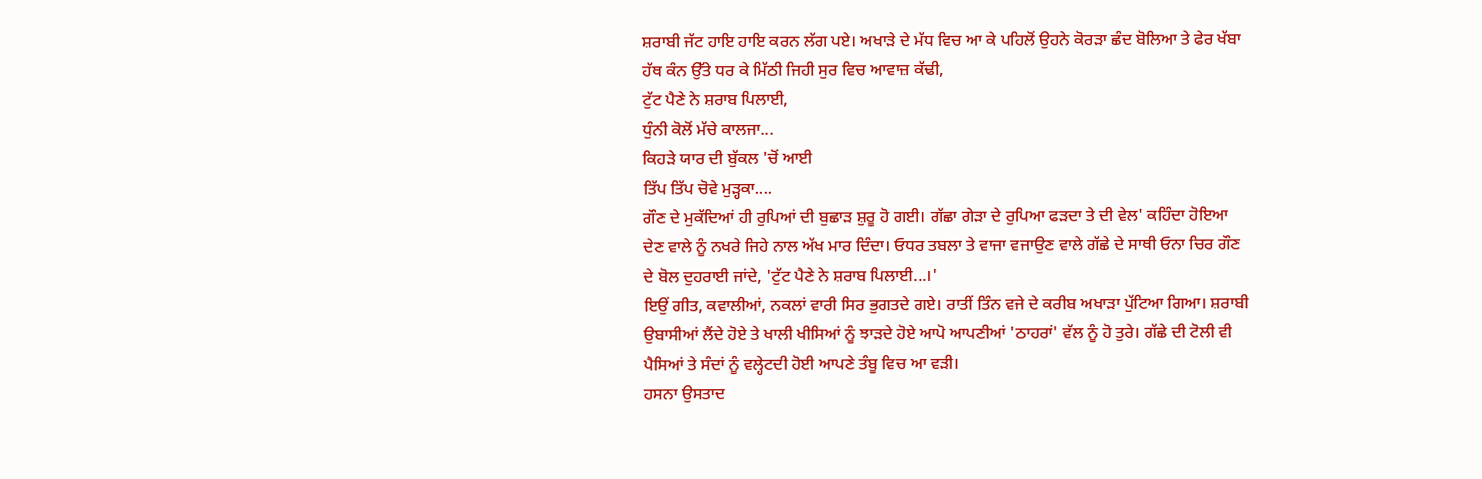ਸ਼ਰਾਬੀ ਜੱਟ ਹਾਇ ਹਾਇ ਕਰਨ ਲੱਗ ਪਏ। ਅਖਾੜੇ ਦੇ ਮੱਧ ਵਿਚ ਆ ਕੇ ਪਹਿਲੋਂ ਉਹਨੇ ਕੋਰੜਾ ਛੰਦ ਬੋਲਿਆ ਤੇ ਫੇਰ ਖੱਬਾ ਹੱਥ ਕੰਨ ਉੱਤੇ ਧਰ ਕੇ ਮਿੱਠੀ ਜਿਹੀ ਸੁਰ ਵਿਚ ਆਵਾਜ਼ ਕੱਢੀ,
ਟੁੱਟ ਪੈਣੇ ਨੇ ਸ਼ਰਾਬ ਪਿਲਾਈ,
ਧੁੰਨੀ ਕੋਲੋਂ ਮੱਚੇ ਕਾਲਜਾ...
ਕਿਹੜੇ ਯਾਰ ਦੀ ਬੁੱਕਲ 'ਚੋਂ ਆਈ
ਤਿੱਪ ਤਿੱਪ ਚੋਵੇ ਮੁੜ੍ਹਕਾ....
ਗੌਣ ਦੇ ਮੁਕੱਦਿਆਂ ਹੀ ਰੁਪਿਆਂ ਦੀ ਬੁਛਾੜ ਸ਼ੁਰੂ ਹੋ ਗਈ। ਗੱਛਾ ਗੇੜਾ ਦੇ ਰੁਪਿਆ ਫੜਦਾ ਤੇ ਦੀ ਵੇਲ' ਕਹਿੰਦਾ ਹੋਇਆ ਦੇਣ ਵਾਲੇ ਨੂੰ ਨਖਰੇ ਜਿਹੇ ਨਾਲ ਅੱਖ ਮਾਰ ਦਿੰਦਾ। ਓਧਰ ਤਬਲਾ ਤੇ ਵਾਜਾ ਵਜਾਉਣ ਵਾਲੇ ਗੱਛੇ ਦੇ ਸਾਥੀ ਓਨਾ ਚਿਰ ਗੌਣ ਦੇ ਬੋਲ ਦੁਹਰਾਈ ਜਾਂਦੇ, 'ਟੁੱਟ ਪੈਣੇ ਨੇ ਸ਼ਰਾਬ ਪਿਲਾਈ...।'
ਇਉਂ ਗੀਤ, ਕਵਾਲੀਆਂ, ਨਕਲਾਂ ਵਾਰੀ ਸਿਰ ਭੁਗਤਦੇ ਗਏ। ਰਾਤੀਂ ਤਿੰਨ ਵਜੇ ਦੇ ਕਰੀਬ ਅਖਾੜਾ ਪੁੱਟਿਆ ਗਿਆ। ਸ਼ਰਾਬੀ ਉਬਾਸੀਆਂ ਲੈਂਦੇ ਹੋਏ ਤੇ ਖਾਲੀ ਖੀਸਿਆਂ ਨੂੰ ਝਾੜਦੇ ਹੋਏ ਆਪੋ ਆਪਣੀਆਂ 'ਠਾਹਰਾਂ' ਵੱਲ ਨੂੰ ਹੋ ਤੁਰੇ। ਗੱਛੇ ਦੀ ਟੋਲੀ ਵੀ ਪੈਸਿਆਂ ਤੇ ਸੰਦਾਂ ਨੂੰ ਵਲ੍ਹੇਟਦੀ ਹੋਈ ਆਪਣੇ ਤੰਬੂ ਵਿਚ ਆ ਵੜੀ।
ਹਸਨਾ ਉਸਤਾਦ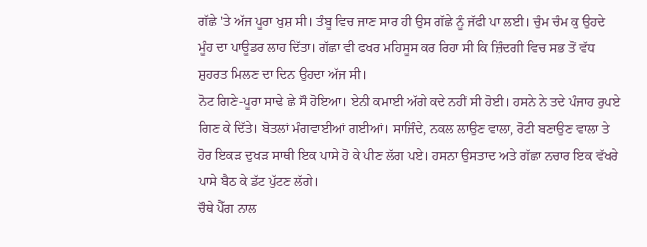ਗੱਛੇ 'ਤੇ ਅੱਜ ਪੂਰਾ ਖੁਸ਼ ਸੀ। ਤੰਬੂ ਵਿਚ ਜਾਣ ਸਾਰ ਹੀ ਉਸ ਗੱਛੇ ਨੂੰ ਜੱਫੀ ਪਾ ਲਈ। ਚੁੰਮ ਚੰਮ ਕੁ ਉਹਦੇ ਮੂੰਹ ਦਾ ਪਾਊਡਰ ਲਾਹ ਦਿੱਤਾ। ਗੱਛਾ ਵੀ ਫਖਰ ਮਹਿਸੂਸ ਕਰ ਰਿਹਾ ਸੀ ਕਿ ਜ਼ਿੰਦਗੀ ਵਿਚ ਸਭ ਤੋਂ ਵੱਧ ਸ਼ੁਹਰਤ ਮਿਲਣ ਦਾ ਦਿਨ ਉਹਦਾ ਅੱਜ ਸੀ।
ਨੋਟ ਗਿਣੇ-ਪੂਰਾ ਸਾਢੇ ਛੇ ਸੌ ਹੋਇਆ। ਏਨੀ ਕਮਾਈ ਅੱਗੇ ਕਦੇ ਨਹੀਂ ਸੀ ਹੋਈ। ਹਸਨੇ ਨੇ ਤਦੇ ਪੰਜਾਹ ਰੁਪਏ ਗਿਣ ਕੇ ਦਿੱਤੇ। ਬੋਤਲਾਂ ਮੰਗਵਾਈਆਂ ਗਈਆਂ। ਸਾਜਿੰਦੇ, ਨਕਲ ਲਾਉਣ ਵਾਲਾ, ਰੋਟੀ ਬਣਾਉਣ ਵਾਲਾ ਤੇ ਹੋਰ ਇਕੜ ਦੁਖੜ ਸਾਥੀ ਇਕ ਪਾਸੇ ਹੋ ਕੇ ਪੀਣ ਲੱਗ ਪਏ। ਹਸਨਾ ਉਸਤਾਦ ਅਤੇ ਗੱਛਾ ਨਚਾਰ ਇਕ ਵੱਖਰੇ ਪਾਸੇ ਬੈਠ ਕੇ ਡੱਟ ਪੁੱਟਣ ਲੱਗੇ।
ਚੌਥੇ ਪੈੱਗ ਨਾਲ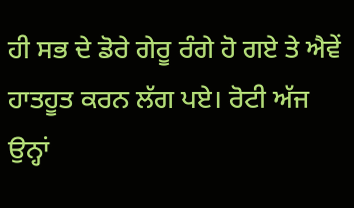ਹੀ ਸਭ ਦੇ ਡੋਰੇ ਗੇਰੂ ਰੰਗੇ ਹੋ ਗਏ ਤੇ ਐਵੇਂ ਹਾਤਹੂਤ ਕਰਨ ਲੱਗ ਪਏ। ਰੋਟੀ ਅੱਜ ਉਨ੍ਹਾਂ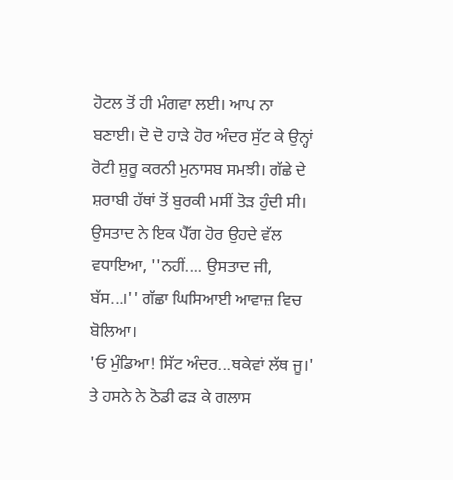ਹੋਟਲ ਤੋਂ ਹੀ ਮੰਗਵਾ ਲਈ। ਆਪ ਨਾ ਬਣਾਈ। ਦੋ ਦੋ ਹਾੜੇ ਹੋਰ ਅੰਦਰ ਸੁੱਟ ਕੇ ਉਨ੍ਹਾਂ ਰੋਟੀ ਸ਼ੁਰੂ ਕਰਨੀ ਮੁਨਾਸਬ ਸਮਝੀ। ਗੱਛੇ ਦੇ ਸ਼ਰਾਬੀ ਹੱਥਾਂ ਤੋਂ ਬੁਰਕੀ ਮਸੀਂ ਤੋੜ ਹੁੰਦੀ ਸੀ। ਉਸਤਾਦ ਨੇ ਇਕ ਪੈੱਗ ਹੋਰ ਉਹਦੇ ਵੱਲ ਵਧਾਇਆ, ''ਨਹੀਂ.... ਉਸਤਾਦ ਜੀ, ਬੱਸ...।'' ਗੱਛਾ ਘਿਸਿਆਈ ਆਵਾਜ਼ ਵਿਚ ਬੋਲਿਆ।
'ਓ ਮੁੰਡਿਆ! ਸਿੱਟ ਅੰਦਰ...ਥਕੇਵਾਂ ਲੱਥ ਜੂ।' ਤੇ ਹਸਨੇ ਨੇ ਠੋਡੀ ਫੜ ਕੇ ਗਲਾਸ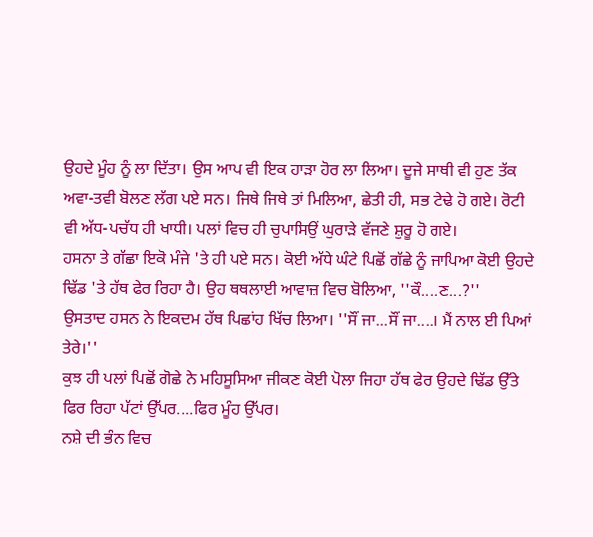ਉਹਦੇ ਮੂੰਹ ਨੂੰ ਲਾ ਦਿੱਤਾ। ਉਸ ਆਪ ਵੀ ਇਕ ਹਾੜਾ ਹੋਰ ਲਾ ਲਿਆ। ਦੂਜੇ ਸਾਥੀ ਵੀ ਹੁਣ ਤੱਕ ਅਵਾ-ਤਵੀ ਬੋਲਣ ਲੱਗ ਪਏ ਸਨ। ਜਿਥੇ ਜਿਥੇ ਤਾਂ ਮਿਲਿਆ, ਛੇਤੀ ਹੀ, ਸਭ ਟੇਢੇ ਹੋ ਗਏ। ਰੋਟੀ ਵੀ ਅੱਧ-ਪਚੱਧ ਹੀ ਖਾਧੀ। ਪਲਾਂ ਵਿਚ ਹੀ ਚੁਪਾਸਿਉਂ ਘੁਰਾੜੇ ਵੱਜਣੇ ਸ਼ੁਰੂ ਹੋ ਗਏ।
ਹਸਨਾ ਤੇ ਗੱਛਾ ਇਕੋ ਮੰਜੇ 'ਤੇ ਹੀ ਪਏ ਸਨ। ਕੋਈ ਅੱਧੇ ਘੰਟੇ ਪਿਛੋਂ ਗੱਛੇ ਨੂੰ ਜਾਪਿਆ ਕੋਈ ਉਹਦੇ ਢਿੱਡ 'ਤੇ ਹੱਥ ਫੇਰ ਰਿਹਾ ਹੈ। ਉਹ ਥਥਲਾਈ ਆਵਾਜ਼ ਵਿਚ ਬੋਲਿਆ, ''ਕੌ....ਣ...?''
ਉਸਤਾਦ ਹਸਨ ਨੇ ਇਕਦਮ ਹੱਥ ਪਿਛਾਂਹ ਖਿੱਚ ਲਿਆ। ''ਸੌਂ ਜਾ...ਸੌਂ ਜਾ....। ਮੈਂ ਨਾਲ ਈ ਪਿਆਂ ਤੇਰੇ।''
ਕੁਝ ਹੀ ਪਲਾਂ ਪਿਛੋਂ ਗੋਛੇ ਨੇ ਮਹਿਸੂਸਿਆ ਜੀਕਣ ਕੋਈ ਪੋਲਾ ਜਿਹਾ ਹੱਥ ਫੇਰ ਉਹਦੇ ਢਿੱਡ ਉੱਤੇ ਫਿਰ ਰਿਹਾ ਪੱਟਾਂ ਉੱਪਰ....ਫਿਰ ਮੂੰਹ ਉੱਪਰ।
ਨਸ਼ੇ ਦੀ ਭੰਨ ਵਿਚ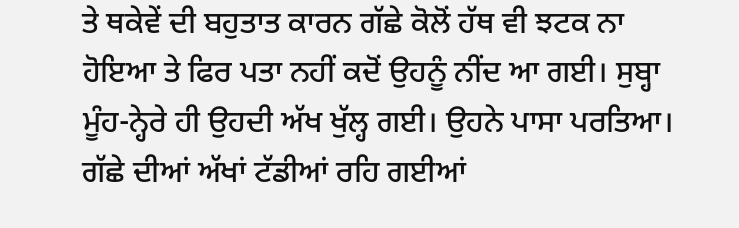ਤੇ ਥਕੇਵੇਂ ਦੀ ਬਹੁਤਾਤ ਕਾਰਨ ਗੱਛੇ ਕੋਲੋਂ ਹੱਥ ਵੀ ਝਟਕ ਨਾ ਹੋਇਆ ਤੇ ਫਿਰ ਪਤਾ ਨਹੀਂ ਕਦੋਂ ਉਹਨੂੰ ਨੀਂਦ ਆ ਗਈ। ਸੁਬ੍ਹਾ ਮੂੰਹ-ਨ੍ਹੇਰੇ ਹੀ ਉਹਦੀ ਅੱਖ ਖੁੱਲ੍ਹ ਗਈ। ਉਹਨੇ ਪਾਸਾ ਪਰਤਿਆ। ਗੱਛੇ ਦੀਆਂ ਅੱਖਾਂ ਟੱਡੀਆਂ ਰਹਿ ਗਈਆਂ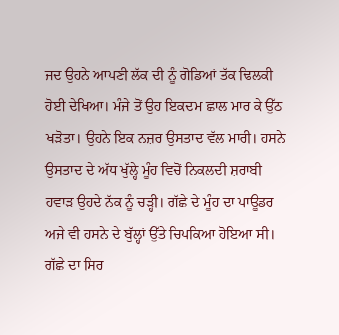ਜਦ ਉਹਨੇ ਆਪਣੀ ਲੱਕ ਦੀ ਨੂੰ ਗੋਡਿਆਂ ਤੱਕ ਢਿਲਕੀ ਹੋਈ ਦੇਖਿਆ। ਮੰਜੇ ਤੋਂ ਉਹ ਇਕਦਮ ਛਾਲ ਮਾਰ ਕੇ ਉੱਠ ਖੜੋਤਾ। ਉਹਨੇ ਇਕ ਨਜ਼ਰ ਉਸਤਾਦ ਵੱਲ ਮਾਰੀ। ਹਸਨੇ ਉਸਤਾਦ ਦੇ ਅੱਧ ਖੁੱਲ੍ਹੇ ਮੂੰਹ ਵਿਚੋਂ ਨਿਕਲਦੀ ਸ਼ਰਾਬੀ ਹਵਾੜ ਉਹਦੇ ਨੱਕ ਨੂੰ ਚੜ੍ਹੀ। ਗੱਛੇ ਦੇ ਮੂੰਹ ਦਾ ਪਾਊਡਰ ਅਜੇ ਵੀ ਹਸਨੇ ਦੇ ਬੁੱਲ੍ਹਾਂ ਉੱਤੇ ਚਿਪਕਿਆ ਹੋਇਆ ਸੀ। ਗੱਛੇ ਦਾ ਸਿਰ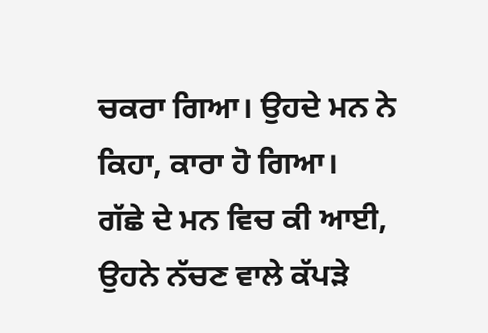ਚਕਰਾ ਗਿਆ। ਉਹਦੇ ਮਨ ਨੇ ਕਿਹਾ, ਕਾਰਾ ਹੋ ਗਿਆ।
ਗੱਛੇ ਦੇ ਮਨ ਵਿਚ ਕੀ ਆਈ, ਉਹਨੇ ਨੱਚਣ ਵਾਲੇ ਕੱਪੜੇ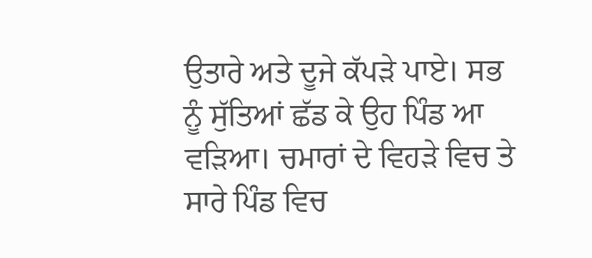ਉਤਾਰੇ ਅਤੇ ਦੂਜੇ ਕੱਪੜੇ ਪਾਏ। ਸਭ ਨੂੰ ਸੁੱਤਿਆਂ ਛੱਡ ਕੇ ਉਹ ਪਿੰਡ ਆ ਵੜਿਆ। ਚਮਾਰਾਂ ਦੇ ਵਿਹੜੇ ਵਿਚ ਤੇ ਸਾਰੇ ਪਿੰਡ ਵਿਚ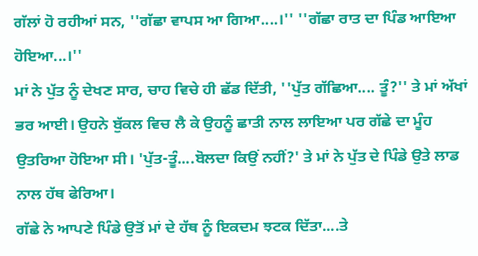ਗੱਲਾਂ ਹੋ ਰਹੀਆਂ ਸਨ, ''ਗੱਛਾ ਵਾਪਸ ਆ ਗਿਆ....।'' ''ਗੱਛਾ ਰਾਤ ਦਾ ਪਿੰਡ ਆਇਆ ਹੋਇਆ...।''
ਮਾਂ ਨੇ ਪੁੱਤ ਨੂੰ ਦੇਖਣ ਸਾਰ, ਚਾਹ ਵਿਚੇ ਹੀ ਛੱਡ ਦਿੱਤੀ, ''ਪੁੱਤ ਗੱਛਿਆ.... ਤੂੰ?'' ਤੇ ਮਾਂ ਅੱਖਾਂ ਭਰ ਆਈ। ਉਹਨੇ ਬੁੱਕਲ ਵਿਚ ਲੈ ਕੇ ਉਹਨੂੰ ਛਾਤੀ ਨਾਲ ਲਾਇਆ ਪਰ ਗੱਛੇ ਦਾ ਮੂੰਹ ਉਤਰਿਆ ਹੋਇਆ ਸੀ। 'ਪੁੱਤ-ਤੂੰ....ਬੋਲਦਾ ਕਿਉਂ ਨਹੀਂ?' ਤੇ ਮਾਂ ਨੇ ਪੁੱਤ ਦੇ ਪਿੰਡੇ ਉਤੇ ਲਾਡ ਨਾਲ ਹੱਥ ਫੇਰਿਆ।
ਗੱਛੇ ਨੇ ਆਪਣੇ ਪਿੰਡੇ ਉਤੋਂ ਮਾਂ ਦੇ ਹੱਥ ਨੂੰ ਇਕਦਮ ਝਟਕ ਦਿੱਤਾ....ਤੇ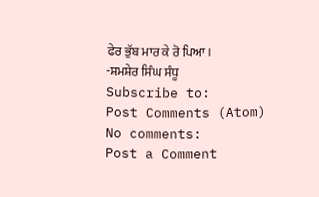ਫੇਰ ਭੁੱਬ ਮਾਰ ਕੇ ਰੋ ਪਿਆ।
-ਸ਼ਮਸ਼ੇਰ ਸਿੰਘ ਸੰਧੂ
Subscribe to:
Post Comments (Atom)
No comments:
Post a Comment